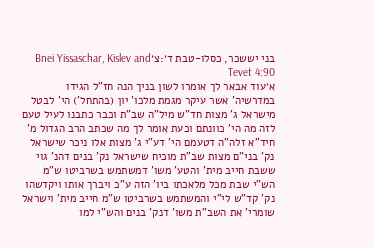בני יששכר, כסלו-טבת ד׳:צ׳Bnei Yissaschar, Kislev and Tevet 4:90
א׳עוד אבאר לך אומרו לשון בניך הנה חז"ל הגידו במדרשיה' אשר עיקר מגמת מלכו' יון (בהתחל') הי' לבטל מישראל ג' מצות חד"ש מיל"ה שב"ת וכבר כתבנו לעיל טעם לזה מה הי' כוונתם וכעת אומר לך מה שכתב הרב הגדול מ' חיד"א זלה"ה דטעמם הי' דע"י ג' מצות אלו ניכר שישראל נק' בני"ם מצות שב"ת מוכיח שישראל נק' בנים דהנ' גוי ששבת חייב מית' והטע' משו' דמשתמש בשרביטו ש"מ הש"י שבת מכל מלאכתו ביו' הזה ע"כ ויברך אותו ויקדשהו נק' קד"ש לי"י והמשתמש בשרביטו ש"מ חייב מית' וישראל שומרי' את השב"ת משו' דנק' בנים והש"י למו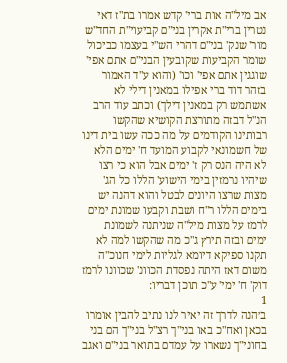אב מיל"ה אות ברי' קדש אמרו בת"ז דאי נטרין ברי"ת אקרין בני"ם קביעוי"ת החד"ש מור' שנק' בני"ם דהרי הש"י בעצמו כביכול שומר הקביעות שקובעין הבני"ם אתם אפי' שוגגין אתם אפי' וכו' (והוא ע"ד האמור בזהר דוד ברי אפילו במאנין דילי לא אשתמש רק במאנין דילך) וכתב עוד הרב הנ"ל דבזה מתורצת הקושיא שהקשו רבותינו הקודמים על מה ככה עשו בית דינו של חשמונאי לקבוע המועד ח' ימים הלא לא היה הנס רק ז' ימים אבל הוא כי רצו שיהיו נרמזין בימי הישוע' הללו כל הג' מצות שרצו היונים לבטל והוא דהנה יש בימים הללו ר"ח ושבת וקבעו שמונת ימים לרמז על מצות מיל"ה שניתנה לשמונת ימים ובזה תירץ ג"כ מה שהקשו למה לא תקנו ספיקא דיומא לגליות לימי חנוכ"ה משום דאז היתה נפסדת הכוונ' שכוונו לרמז דוק' ח' ימי' ע"כ תוכן דבריו:
1
ב׳הנה לדרך זה יאיר לנו נתיב להבין אומרו בכאן ואח"כ באו בני"ך רצ"ל בני"ך הם בני בחוני"ך נשארו על עמדם בתואר בני"ם ואגב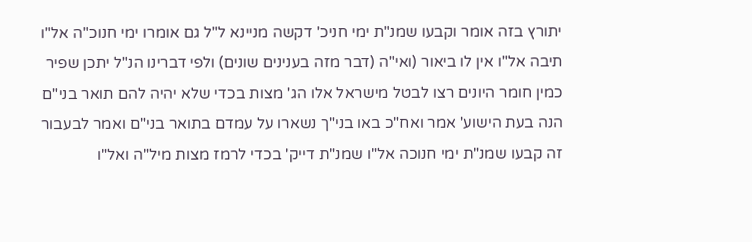יתורץ בזה אומר וקבעו שמנ"ת ימי חניכ' דקשה מניינא ל"ל גם אומרו ימי חנוכ"ה אל"ו תיבה אל"ו אין לו ביאור (ואי"ה (דבר מזה בענינים שונים) ולפי דברינו הנ"ל יתכן שפיר כמין חומר היונים רצו לבטל מישראל אלו הג' מצות בכדי שלא יהיה להם תואר בני"ם הנה בעת הישוע' אמר ואח"כ באו בני"ך נשארו על עמדם בתואר בני"ם ואמר לבעבור זה קבעו שמנ"ת ימי חנוכה אל"ו שמנ"ת דייק' בכדי לרמז מצות מיל"ה ואל"ו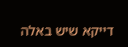דייקא שיש באלה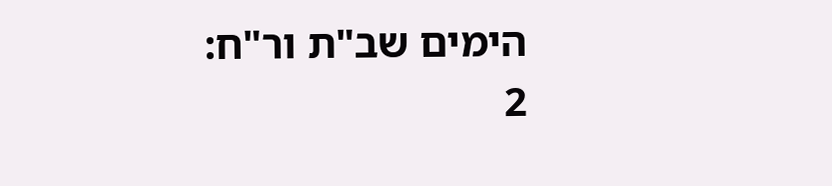הימים שב"ת ור"ח:
2